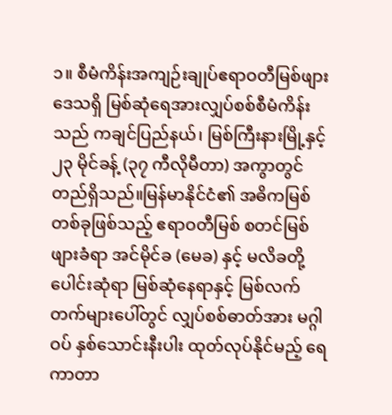၁။ စီမံကိန်းအကျဉ်းချုပ်ဧရာဝတီမြစ်ဖျားဒေသရှိ မြစ်ဆုံရေအားလျှပ်စစ်စီမံကိန်းသည် ကချင်ပြည်နယ်၊ မြစ်ကြီးနားမြို့နှင့် ၂၃ မိုင်ခန့် (၃၇ ကီလိုမီတာ) အကွာတွင် တည်ရှိသည်။မြန်မာနိုင်ငံ၏ အဓိကမြစ်တစ်ခုဖြစ်သည့် ဧရာဝတီမြစ် စတင်မြစ်ဖျားခံရာ အင်မိုင်ခ (မေခ) နှင့် မလိခတို့ပေါင်းဆုံရာ မြစ်ဆုံနေရာနှင့် မြစ်လက်တက်များပေါ်တွင် လျှပ်စစ်ဓာတ်အား မဂ္ဂါဝပ် နှစ်သောင်းနီးပါး ထုတ်လုပ်နိုင်မည့် ရေကာတာ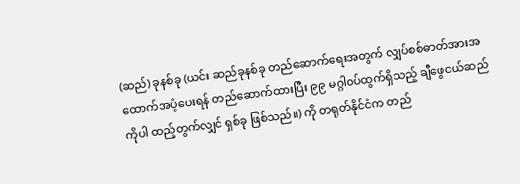(ဆည်) ခုနစ်ခု (ယင်း ဆည်ခုနစ်ခု တည်ဆောက်ရေးအတွက် လျှပ်စစ်ဓာတ်အားအထောက်အပံ့ပေးရန် တည်ဆောက်ထားပြီး ၉၉ မဂ္ဂါ၀ပ်ထွက်ရှိသည့် ချီဖွေငယ်ဆည်ကိုပါ ထည့်တွက်လျှင် ရှစ်ခု ဖြစ်သည်။) ကို တရုတ်နိုင်ငံက တည်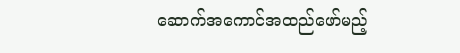ဆောက်အကောင်အထည်ဖော်မည့်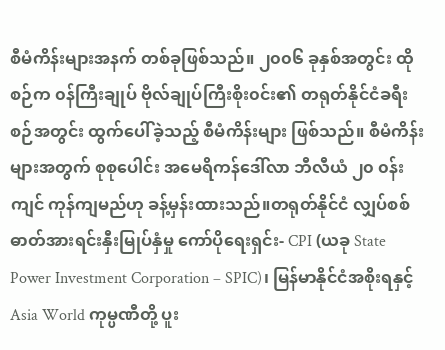စီမံကိန်းများအနက် တစ်ခုဖြစ်သည်။ ၂၀၀၆ ခုနှစ်အတွင်း ထိုစဉ်က ၀န်ကြီးချုပ် ဗိုလ်ချုပ်ကြီးစိုး၀င်း၏ တရုတ်နိုင်ငံခရီးစဉ်အတွင်း ထွက်ပေါ်ခဲ့သည့် စီမံကိန်းများ ဖြစ်သည်။ စီမံကိန်းများအတွက် စုစုပေါင်း အမေရိကန်ဒေါ်လာ ဘီလီယံ ၂၀ ၀န်းကျင် ကုန်ကျမည်ဟု ခန့်မှန်းထားသည်။တရုတ်နိုင်ငံ လျှပ်စစ်ဓာတ်အားရင်းနှီးမြုပ်နှံမှု ကော်ပိုရေးရှင်း- CPI (ယခု State Power Investment Corporation – SPIC)၊ မြန်မာနိုင်ငံအစိုးရနှင့် Asia World ကုမ္ပဏီတို့ ပူး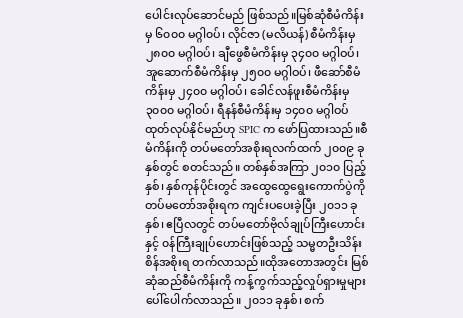ပေါင်းလုပ်ဆောင်မည် ဖြစ်သည်။မြစ်ဆုံစီမံကိန်းမှ ၆၀၀၀ မဂ္ဂါ၀ပ်၊ လိုင်ဇာ (မလိယန်) စီမံကိန်းမှ ၂၈၀၀ မဂ္ဂါဝပ်၊ ချီဖွေစီမံကိန်းမှ ၃၄၀၀ မဂ္ဂါဝပ်၊ အူဆောက်စီမံကိန်းမှ ၂၅၀၀ မဂ္ဂါဝပ်၊ ဖီဆော်စီမံကိန်းမှ ၂၄၀၀ မဂ္ဂါဝပ်၊ ခေါင်လန်ဖူးစီမံကိန်းမှ ၃၀၀၀ မဂ္ဂါဝပ်၊ ရီနန်စီမံကိန်းမှ ၁၄၀၀ မဂ္ဂါဝပ် ထုတ်လုပ်နိုင်မည်ဟု SPIC က ဖော်ပြထားသည်။စီမံကိန်းကို တပ်မတော်အစိုးရလက်ထက် ၂၀၀၉ ခုနှစ်တွင် စတင်သည်။ တစ်နှစ်အကြာ ၂၀၁၀ ပြည့်နှစ်၊ နှစ်ကုန်ပိုင်းတွင် အထွေထွေရွေးကောက်ပွဲကို တပ်မတော်အစိုးရက ကျင်းပပေးခဲ့ပြီး ၂၀၁၁ ခုနှစ်၊ ဧပြီလတွင် တပ်မတော်ဗိုလ်ချုပ်ကြီးဟောင်းနှင့် ၀န်ကြီးချုပ်ဟောင်းဖြစ်သည့် သမ္မတဦးသိန်းစိန်အစိုးရ တက်လာသည်။ထိုအတောအတွင်း မြစ်ဆုံဆည်စီမံကိန်းကို ကန့်ကွက်သည့်လှုပ်ရှားမှုများ ပေါ်ပေါက်လာသည်။ ၂၀၁၁ ခုနှစ်၊ စက်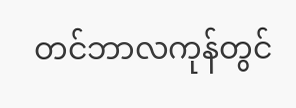တင်ဘာလကုန်တွင်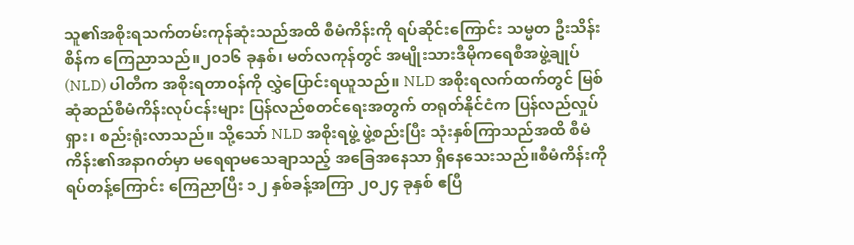သူ၏အစိုးရသက်တမ်းကုန်ဆုံးသည်အထိ စီမံကိန်းကို ရပ်ဆိုင်းကြောင်း သမ္မတ ဦးသိန်းစိန်က ကြေညာသည်။၂၀၁၆ ခုနှစ်၊ မတ်လကုန်တွင် အမျိုးသားဒီမိုကရေစီအဖွဲ့ချုပ် (NLD) ပါတီက အစိုးရတာ၀န်ကို လွှဲပြောင်းရယူသည်။ NLD အစိုးရလက်ထက်တွင် မြစ်ဆုံဆည်စီမံကိန်းလုပ်ငန်းများ ပြန်လည်စတင်ရေးအတွက် တရုတ်နိုင်ငံက ပြန်လည်လှုပ်ရှား၊ စည်းရုံးလာသည်။ သို့သော် NLD အစိုးရဖွဲ့ ဖွဲ့စည်းပြီး သုံးနှစ်ကြာသည်အထိ စီမံကိန်း၏အနာဂတ်မှာ မရေရာမသေချာသည့် အခြေအနေသာ ရှိနေသေးသည်။စီမံကိန်းကို ရပ်တန့်ကြောင်း ကြေညာပြီး ၁၂ နှစ်ခန့်အကြာ ၂၀၂၄ ခုနှစ် ဧပြီ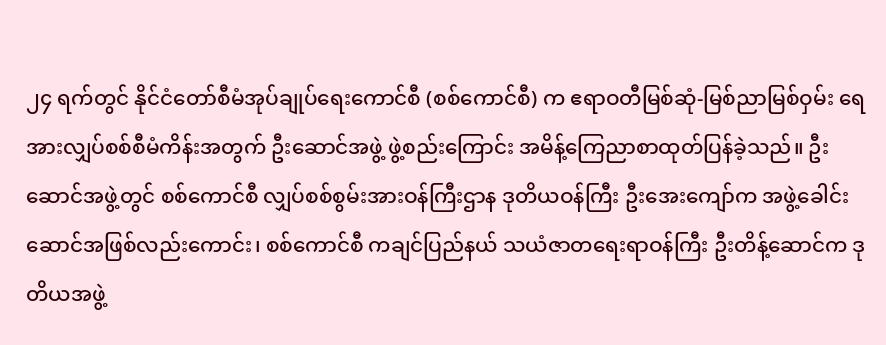၂၄ ရက်တွင် နိုင်ငံတော်စီမံအုပ်ချုပ်ရေးကောင်စီ (စစ်ကောင်စီ) က ဧရာဝတီမြစ်ဆုံ-မြစ်ညာမြစ်ဝှမ်း ရေအားလျှပ်စစ်စီမံကိန်းအတွက် ဦးဆောင်အဖွဲ့ ဖွဲ့စည်းကြောင်း အမိန့်ကြေညာစာထုတ်ပြန်ခဲ့သည်။ ဦးဆောင်အဖွဲ့တွင် စစ်ကောင်စီ လျှပ်စစ်စွမ်းအားဝန်ကြီးဌာန ဒုတိယဝန်ကြီး ဦးအေးကျော်က အဖွဲ့ခေါင်းဆောင်အဖြစ်လည်းကောင်း၊ စစ်ကောင်စီ ကချင်ပြည်နယ် သယံဇာတရေးရာဝန်ကြီး ဦးတိန့်ဆောင်က ဒုတိယအဖွဲ့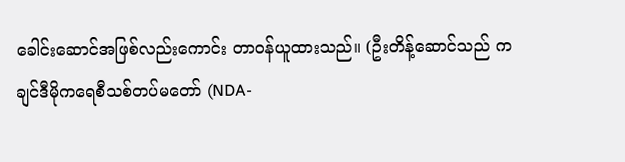ခေါင်းဆောင်အဖြစ်လည်းကောင်း တာဝန်ယူထားသည်။ (ဦးတိန့်ဆောင်သည် ကချင်ဒီမိုကရေစီသစ်တပ်မတော် (NDA-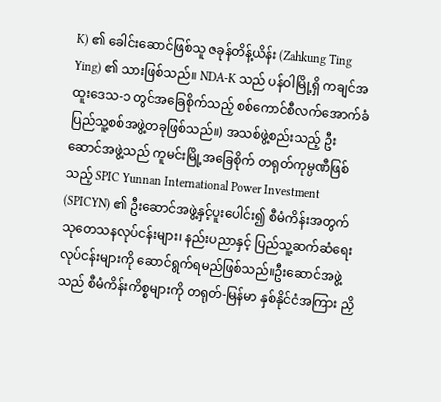K) ၏ ခေါင်းဆောင်ဖြစ်သူ ဇခုန်တိန့်ယိန်း (Zahkung Ting Ying) ၏ သားဖြစ်သည်။ NDA-K သည် ပန်ဝါမြို့ရှိ ကချင်အထူးဒေသ-၁ တွင်အခြေစိုက်သည့် စစ်ကောင်စီလက်အောက်ခံ ပြည်သူ့စစ်အဖွဲ့တခုဖြစ်သည်။) အသစ်ဖွဲ့စည်းသည့် ဦးဆောင်အဖွဲ့သည် ကူမင်းမြို့အခြေစိုက် တရုတ်ကုမ္ပဏီဖြစ်သည့် SPIC Yunnan International Power Investment (SPICYN) ၏ ဦးဆောင်အဖွဲ့နှင့်ပူးပေါင်း၍ စီမံကိန်းအတွက် သုတေသနလုပ်ငန်းများ၊ နည်းပညာနှင့် ပြည်သူ့ဆက်ဆံရေးလုပ်ငန်းများကို ဆောင်ရွက်ရမည်ဖြစ်သည်။ဦးဆောင်အဖွဲ့သည် စီမံကိန်းကိစ္စများကို တရုတ်-မြန်မာ နှစ်နိုင်ငံအကြား ညှိ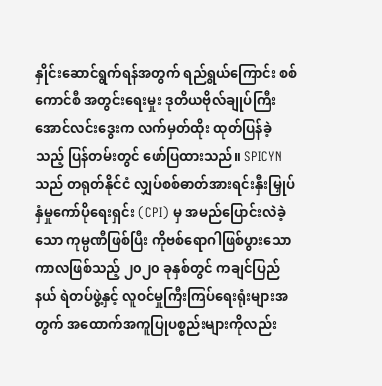နှိုင်းဆောင်ရွက်ရန်အတွက် ရည်ရွယ်ကြောင်း စစ်ကောင်စီ အတွင်းရေးမှုး ဒုတိယဗိုလ်ချုပ်ကြီး အောင်လင်းဒွေးက လက်မှတ်ထိုး ထုတ်ပြန်ခဲ့သည့် ပြန်တမ်းတွင် ဖော်ပြထားသည်။ SPICYN သည် တရုတ်နိုင်ငံ လျှပ်စစ်ဓာတ်အားရင်းနှီးမြှုပ်နှံမှုကော်ပိုရေးရှင်း (CPI) မှ အမည်ပြောင်းလဲခဲ့သော ကုမ္ပဏီဖြစ်ပြီး ကိုဗစ်ရောဂါဖြစ်ပွားသော ကာလဖြစ်သည့် ၂၀၂၀ ခုနှစ်တွင် ကချင်ပြည်နယ် ရဲတပ်ဖွဲ့နှင့် လူဝင်မှုကြီးကြပ်ရေးရုံးများအတွက် အထောက်အကူပြုပစ္စည်းများကိုလည်း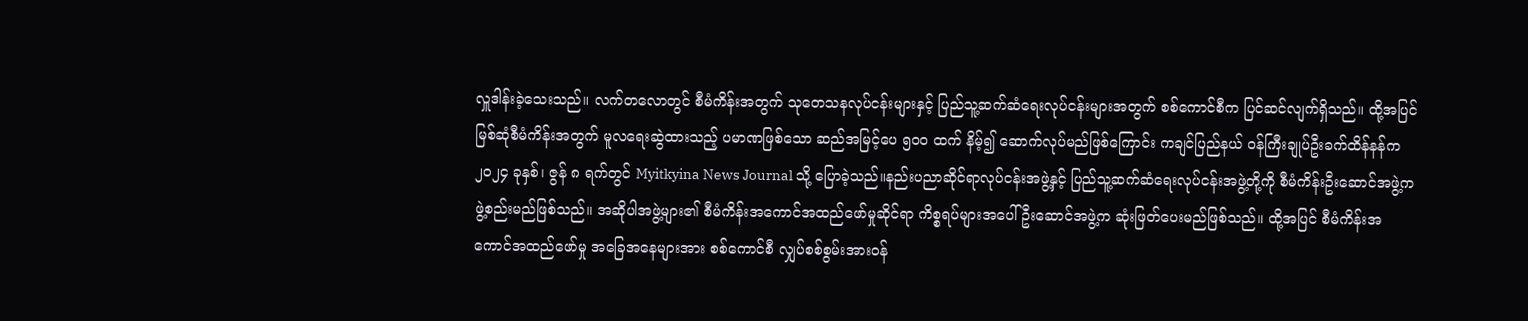လှူဒါန်းခဲ့သေးသည်။ လက်တလောတွင် စီမံကိန်းအတွက် သုတေသနလုပ်ငန်းများနှင့် ပြည်သူ့ဆက်ဆံရေးလုပ်ငန်းများအတွက် စစ်ကောင်စီက ပြင်ဆင်လျက်ရှိသည်။ ထို့အပြင် မြစ်ဆုံစီမံကိန်းအတွက် မူလရေးဆွဲထားသည့် ပမာဏဖြစ်သော ဆည်အမြင့်ပေ ၅၀၀ ထက် နိမ့်၍ ဆောက်လုပ်မည်ဖြစ်ကြောင်း ကချင်ပြည်နယ် ဝန်ကြီးချုပ်ဦးခက်ထိန်နန်က ၂၀၂၄ ခုနှစ်၊ ဇွန် ၈ ရက်တွင် Myitkyina News Journal သို့ ပြောခဲ့သည်။နည်းပညာဆိုင်ရာလုပ်ငန်းအဖွဲ့နှင့် ပြည်သူ့ဆက်ဆံရေးလုပ်ငန်းအဖွဲ့တို့ကို စီမံကိန်းဦးဆောင်အဖွဲ့က ဖွဲ့စည်းမည်ဖြစ်သည်။ အဆိုပါအဖွဲ့များ၏ စီမံကိန်းအကောင်အထည်ဖော်မှုဆိုင်ရာ ကိစ္စရပ်များအပေါ် ဦးဆောင်အဖွဲ့က ဆုံးဖြတ်ပေးမည်ဖြစ်သည်။ ထို့အပြင် စီမံကိန်းအကောင်အထည်ဖော်မှု အခြေအနေများအား စစ်ကောင်စီ လျှပ်စစ်စွမ်းအားဝန်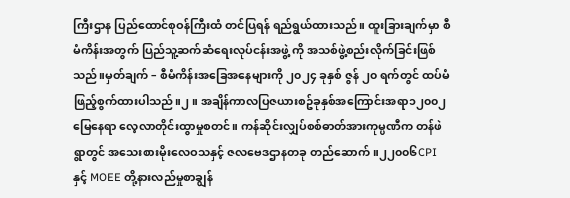ကြီးဌာန ပြည်ထောင်စုဝန်ကြီးထံ တင်ပြရန် ရည်ရွယ်ထားသည်။ ထူးခြားချက်မှာ စီမံကိန်းအတွက် ပြည်သူ့ဆက်ဆံရေးလုပ်ငန်းအဖွဲ့ ကို အသစ်ဖွဲ့စည်းလိုက်ခြင်းဖြစ်သည်။မှတ်ချက် – စီမံကိန်းအခြေအနေများကို ၂၀၂၄ ခုနှစ် ဇွန် ၂၀ ရက်တွင် ထပ်မံဖြည့်စွက်ထားပါသည်။၂။ အချိန်ကာလပြဇယားစဥ်ခုနှစ်အကြောင်းအရာ၁၂၀၀၂ မြေနေရာ လေ့လာတိုင်းထွာမှုစတင်။ ကန်ဆိုင်းလျှပ်စစ်ဓာတ်အားကုမ္ပဏီက တန်ဖဲရွာတွင် အသေးစားမိုးလေဝသနှင့် ဇလဗေဒဌာနတခု တည်ဆောက်။၂၂၀၀၆CPI နှင့် MOEE တို့နားလည်မှုစာချွန်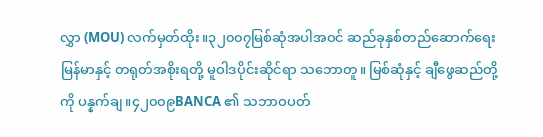လွှာ (MOU) လက်မှတ်ထိုး။၃၂၀၀၇မြစ်ဆုံအပါအဝင် ဆည်ခုနှစ်တည်ဆောက်ရေး မြန်မာနှင့် တရုတ်အစိုးရတို့ မူဝါဒပိုင်းဆိုင်ရာ သဘောတူ။ မြစ်ဆုံနှင့် ချီဖွေဆည်တို့ကို ပန္နက်ချ။၄၂၀၀၉BANCA ၏ သဘာဝပတ်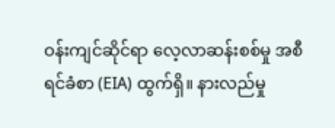ဝန်းကျင်ဆိုင်ရာ လေ့လာဆန်းစစ်မှု အစီရင်ခံစာ (EIA) ထွက်ရှိ။ နားလည်မှု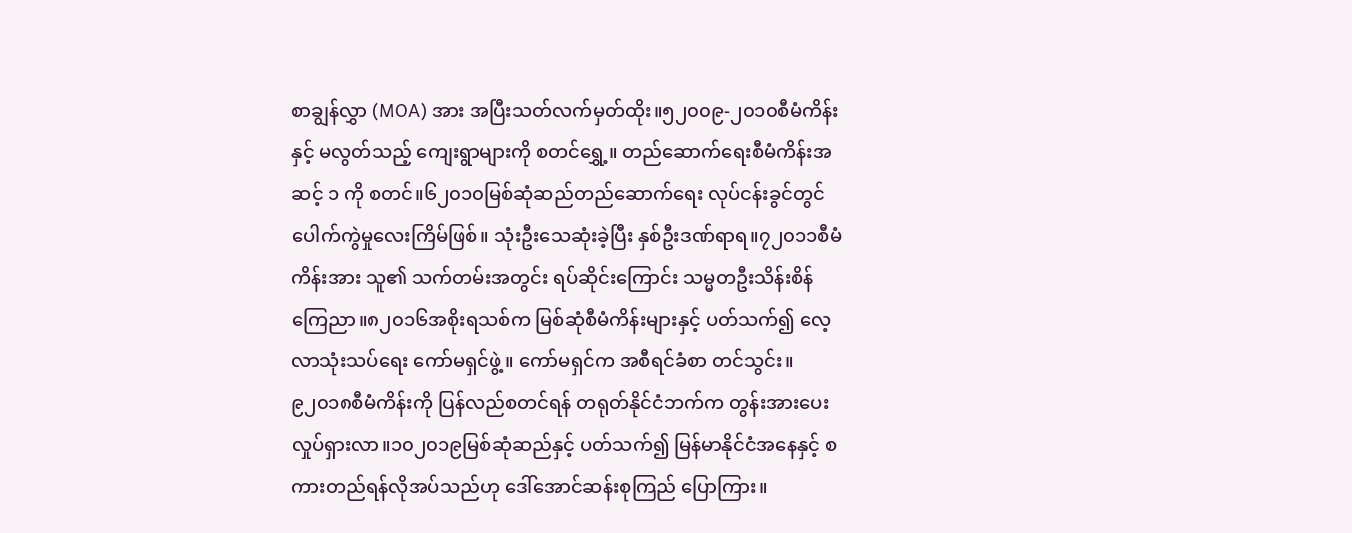စာချွန်လွှာ (MOA) အား အပြီးသတ်လက်မှတ်ထိုး။၅၂၀၀၉-၂၀၁၀စီမံကိန်းနှင့် မလွတ်သည့် ကျေးရွာများကို စတင်ရွှေ့။ တည်ဆောက်ရေးစီမံကိန်းအဆင့် ၁ ကို စတင်။၆၂၀၁၀မြစ်ဆုံဆည်တည်ဆောက်ရေး လုပ်ငန်းခွင်တွင် ပေါက်ကွဲမှုလေးကြိမ်ဖြစ်။ သုံးဦးသေဆုံးခဲ့ပြီး နှစ်ဦးဒဏ်ရာရ။၇၂၀၁၁စီမံကိန်းအား သူ၏ သက်တမ်းအတွင်း ရပ်ဆိုင်းကြောင်း သမ္မတဦးသိန်းစိန် ကြေညာ။၈၂၀၁၆အစိုးရသစ်က မြစ်ဆုံစီမံကိန်းများနှင့် ပတ်သက်၍ လေ့လာသုံးသပ်ရေး ကော်မရှင်ဖွဲ့။ ကော်မရှင်က အစီရင်ခံစာ တင်သွင်း။၉၂၀၁၈စီမံကိန်းကို ပြန်လည်စတင်ရန် တရုတ်နိုင်ငံဘက်က တွန်းအားပေးလှုပ်ရှားလာ။၁၀၂၀၁၉မြစ်ဆုံဆည်နှင့် ပတ်သက်၍ မြန်မာနိုင်ငံအနေနှင့် စကားတည်ရန်လိုအပ်သည်ဟု ဒေါ်အောင်ဆန်းစုကြည် ပြောကြား။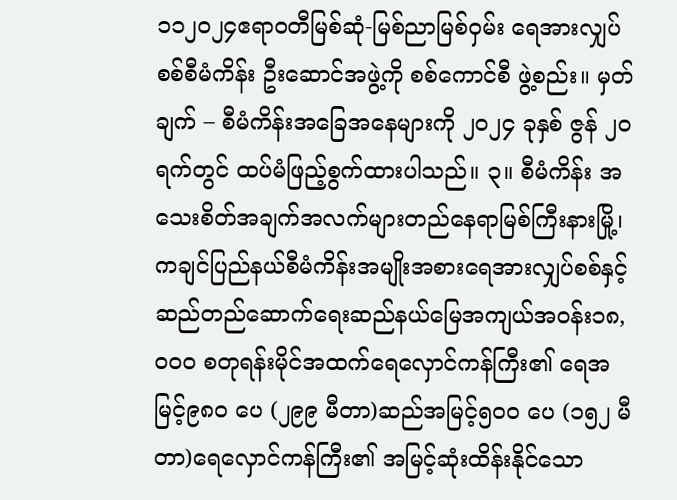၁၁၂၀၂၄ဧရာဝတီမြစ်ဆုံ-မြစ်ညာမြစ်ဝှမ်း ရေအားလျှပ်စစ်စီမံကိန်း ဦးဆောင်အဖွဲ့ကို စစ်ကောင်စီ ဖွဲ့စည်း။ မှတ်ချက် – စီမံကိန်းအခြေအနေများကို ၂၀၂၄ ခုနှစ် ဇွန် ၂၀ ရက်တွင် ထပ်မံဖြည့်စွက်ထားပါသည်။ ၃။ စီမံကိန်း အသေးစိတ်အချက်အလက်များတည်နေရာမြစ်ကြီးနားမြို့၊ ကချင်ပြည်နယ်စီမံကိန်းအမျိုးအစားရေအားလျှပ်စစ်နှင့် ဆည်တည်ဆောက်ရေးဆည်နယ်မြေအကျယ်အ၀န်း၁၈,၀၀၀ စတုရန်းမိုင်အထက်ရေလှောင်ကန်ကြီး၏ ရေအမြင့်၉၈၀ ပေ (၂၉၉ မီတာ)ဆည်အမြင့်၅၀၀ ပေ (၁၅၂ မီတာ)ရေလှောင်ကန်ကြီး၏ အမြင့်ဆုံးထိန်းနိုင်သော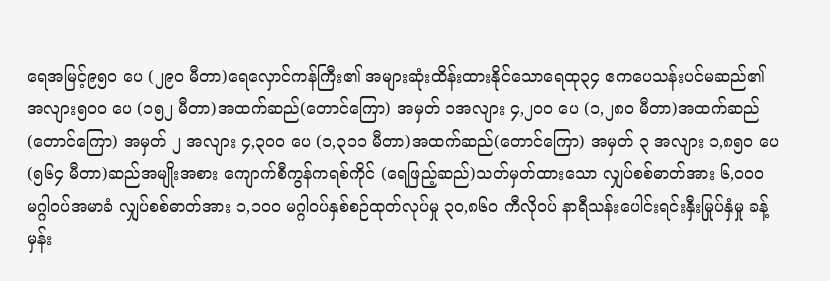ရေအမြင့်၉၅၀ ပေ (၂၉၀ မီတာ)ရေလှောင်ကန်ကြီး၏ အများဆုံးထိန်းထားနိုင်သောရေထု၃၄ ဧကပေသန်းပင်မဆည်၏ အလျား၅၀၀ ပေ (၁၅၂ မီတာ)အထက်ဆည်(တောင်ကြော) အမှတ် ၁အလျား ၄,၂၀၀ ပေ (၁,၂၈၀ မီတာ)အထက်ဆည်(တောင်ကြော) အမှတ် ၂ အလျား ၄,၃၀၀ ပေ (၁,၃၁၁ မီတာ)အထက်ဆည်(တောင်ကြော) အမှတ် ၃ အလျား ၁,၈၅၀ ပေ (၅၆၄ မီတာ)ဆည်အမျိုးအစား ကျောက်စီကွန်ကရစ်ကိုင် (ရေဖြည့်ဆည်)သတ်မှတ်ထားသော လျှပ်စစ်ဓာတ်အား ၆,၀၀၀ မဂ္ဂါဝပ်အမာခံ လျှပ်စစ်ဓာတ်အား ၁,၁၀၀ မဂ္ဂါဝပ်နှစ်စဉ်ထုတ်လုပ်မှု ၃၀,၈၆၀ ကီလိုဝပ် နာရီသန်းပေါင်းရင်းနှီးမြုပ်နှံမှု ခန့်မှန်း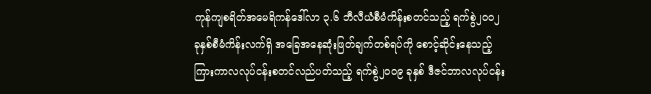ကုန်ကျစရိတ်အမေရိကန်ဒေါ်လာ ၃.၆ ဘီလီယံစီမံကိန်းစတင်သည့် ရက်စွဲ၂၀၀၂ ခုနှစ်စီမံကိန်းလက်ရှိ အခြေအနေဆုံးဖြတ်ချက်တစ်ရပ်ကို စောင့်ဆိုင်းနေသည့် ကြားကာလလုပ်ငန်းစတင်လည်ပတ်သည့် ရက်စွဲ၂၀၀၉ ခုနှစ် ဒီဇင်ဘာလလုပ်ငန်း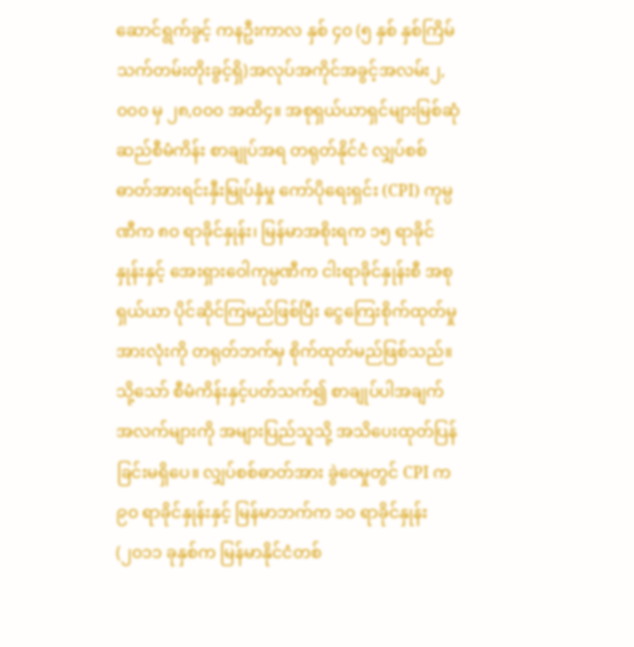ဆောင်ရွက်ခွင့် ကနဦးကာလ နှစ် ၄၀ (၅ နှစ် နှစ်ကြိမ် သက်တမ်းတိုးခွင့်ရှိ)အလုပ်အကိုင်အခွင့်အလမ်း၂,၀၀၀ မှ ၂၈,၀၀၀ အထိ၄။ အစုရှယ်ယာရှင်များမြစ်ဆုံဆည်စီမံကိန်း စာချုပ်အရ တရုတ်နိုင်ငံ လျှပ်စစ်ဓာတ်အားရင်းနှီးမြုပ်နှံမှု ကော်ပိုရေးရှင်း (CPI) ကုမ္ပဏီက ၈၀ ရာခိုင်နှုန်း၊ မြန်မာအစိုးရက ၁၅ ရာခိုင်နှုန်းနှင့် အေးရှားဝေါကုမ္ပဏီက ငါးရာခိုင်နှုန်းစီ အစုရှယ်ယာ ပိုင်ဆိုင်ကြမည်ဖြစ်ပြီး ငွေကြေးစိုက်ထုတ်မှုအားလုံးကို တရုတ်ဘက်မှ စိုက်ထုတ်မည်ဖြစ်သည်။ သို့သော် စီမံကိန်းနှင့်ပတ်သက်၍ စာချုပ်ပါအချက်အလက်များကို အများပြည်သူသို့ အသိပေးထုတ်ပြန်ခြင်းမရှိပေ။ လျှပ်စစ်ဓာတ်အား ခွဲဝေမှုတွင် CPI က ၉၀ ရာခိုင်နှုန်းနှင့် မြန်မာဘက်က ၁၀ ရာခိုင်နှုန်း (၂၀၁၁ ခုနှစ်က မြန်မာနိုင်ငံတစ်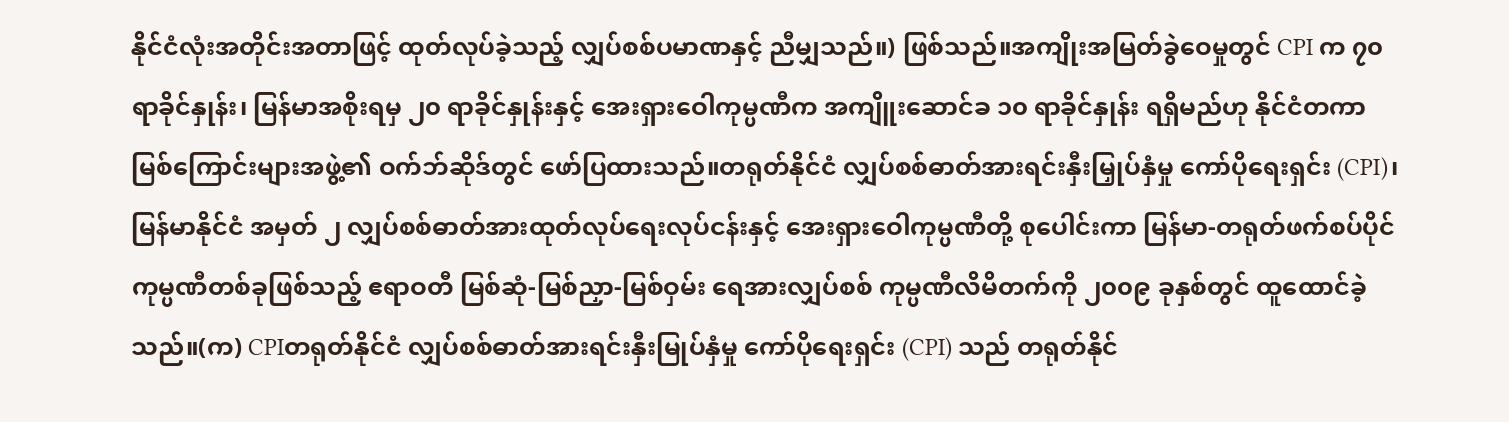နိုင်ငံလုံးအတိုင်းအတာဖြင့် ထုတ်လုပ်ခဲ့သည့် လျှပ်စစ်ပမာဏနှင့် ညီမျှသည်။) ဖြစ်သည်။အကျိုးအမြတ်ခွဲဝေမှုတွင် CPI က ၇၀ ရာခိုင်နှုန်း၊ မြန်မာအစိုးရမှ ၂၀ ရာခိုင်နှုန်းနှင့် အေးရှားဝေါကုမ္ပဏီက အကျိူးဆောင်ခ ၁၀ ရာခိုင်နှုန်း ရရှိမည်ဟု နိုင်ငံတကာမြစ်ကြောင်းများအဖွဲ့၏ ဝက်ဘ်ဆိုဒ်တွင် ဖော်ပြထားသည်။တရုတ်နိုင်ငံ လျှပ်စစ်ဓာတ်အားရင်းနှီးမြှုပ်နှံမှု ကော်ပိုရေးရှင်း (CPI)၊ မြန်မာနိုင်ငံ အမှတ် ၂ လျှပ်စစ်ဓာတ်အားထုတ်လုပ်ရေးလုပ်ငန်းနှင့် အေးရှားဝေါကုမ္ပဏီတို့ စုပေါင်းကာ မြန်မာ-တရုတ်ဖက်စပ်ပိုင်ကုမ္ပဏီတစ်ခုဖြစ်သည့် ဧရာဝတီ မြစ်ဆုံ-မြစ်ညှာ-မြစ်ဝှမ်း ရေအားလျှပ်စစ် ကုမ္ပဏီလိမိတက်ကို ၂၀၀၉ ခုနှစ်တွင် ထူထောင်ခဲ့သည်။(က) CPIတရုတ်နိုင်ငံ လျှပ်စစ်ဓာတ်အားရင်းနှီးမြုပ်နှံမှု ကော်ပိုရေးရှင်း (CPI) သည် တရုတ်နိုင်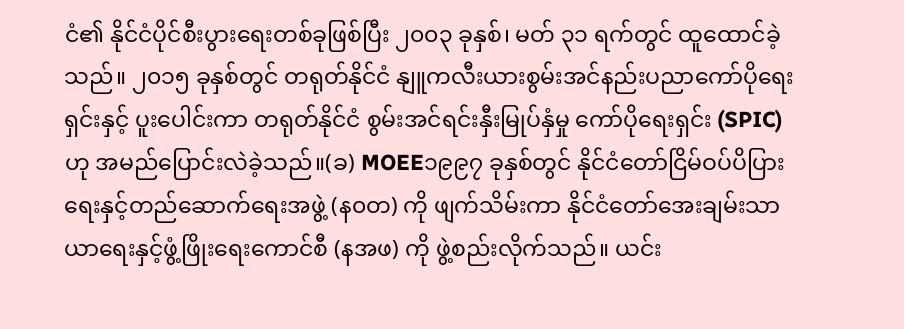ငံ၏ နိုင်ငံပိုင်စီးပွားရေးတစ်ခုဖြစ်ပြီး ၂၀၀၃ ခုနှစ်၊ မတ် ၃၁ ရက်တွင် ထူထောင်ခဲ့သည်။ ၂၀၁၅ ခုနှစ်တွင် တရုတ်နိုင်ငံ နျူကလီးယားစွမ်းအင်နည်းပညာကော်ပိုရေးရှင်းနှင့် ပူးပေါင်းကာ တရုတ်နိုင်ငံ စွမ်းအင်ရင်းနှီးမြုပ်နှံမှု ကော်ပိုရေးရှင်း (SPIC) ဟု အမည်ပြောင်းလဲခဲ့သည်။(ခ) MOEE၁၉၉၇ ခုနှစ်တွင် နိုင်ငံတော်ငြိမ်ဝပ်ပိပြားရေးနှင့်တည်ဆောက်ရေးအဖွဲ့ (န၀တ) ကို ဖျက်သိမ်းကာ နိုင်ငံတော်အေးချမ်းသာယာရေးနှင့်ဖွံ့ဖြိုးရေးကောင်စီ (နအဖ) ကို ဖွဲ့စည်းလိုက်သည်။ ယင်း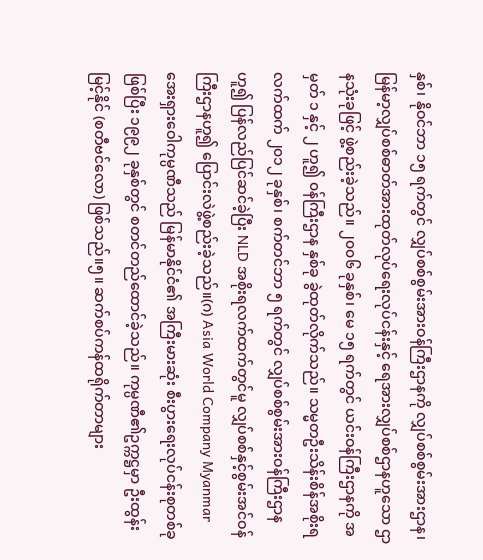နှစ်၊ နိုဝင်ဘာ ၁၅ ရက်တွင် လျှပ်စစ်စွမ်းအားဝန်ကြီးဌာနကို လျှပ်စစ်စွမ်းအားဌာန၊ မြန်မာ့လျှပ်စစ်ဓာတ်အားထုတ်လုပ်ရေးလုပ်ငန်းနှင့် ရေအားလျှပ်စစ်ဌာနဟူသော ဌာနသုံးခုဖြင့် ဖွဲ့စည်းခဲ့သည်။ ၂၀၀၆ ခုနှစ်၊ မေ ၁၅ ရက်တွင် ယင်းဝန်ကြီးဌာနကို အမှတ် ၁ နှင့် ၂ ဟူ၍ ၀န်ကြီးဌာန နှစ်ခု ခွဲထုတ်လိုက်သည်။ သမ္မတဦးသိန်းစိန်အစိုးရလက်ထက် ၂၀၁၂ ခုနှစ်၊ စက်တင်ဘာ ၅ ရက်တွင် လျှပ်စစ်စွမ်းအားဝန်ကြီးဌာနဟူ၍ ပြန်လည်ပြင်ဆင်ခဲ့ပြီး NLD အစိုးရလက်ထက်တွင်မူ လျှပ်စစ်နှင့်စွမ်းအင်ဝန်ကြီးဌာနဟူ၍ ပြောင်းလဲဖွဲ့စည်းခဲ့သည်။(ဂ) Asia World Company Myanmarအေးရှားဝေါကုမ္ပဏီသည် မြန်မာနိုင်ငံ၏ အကြီးမားဆုံး စီးပွားရေးလုပ်ငန်းစုတစ်ခုဖြစ်ပြီး ၁၉၉၂ ခုနှစ်တွင် စတင်တည်ထောင်ခဲ့သည်။ ကုမ္ပဏီ၏ဥက္ကဋ္ဌမှာ ဦးထွန်းမြင့်နိုင် (စတီဗင်လော) ဖြစ်သည်။၅။ ဆက်စပ်ကန်ထရိုက်တာများ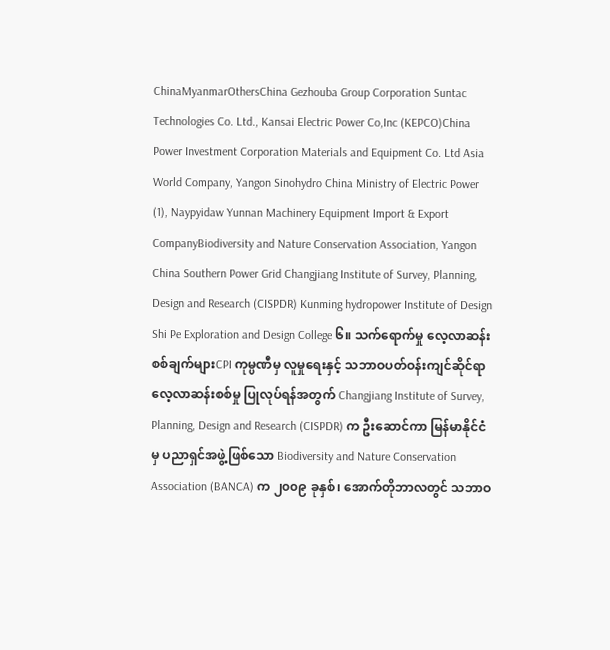ChinaMyanmarOthersChina Gezhouba Group Corporation Suntac Technologies Co. Ltd., Kansai Electric Power Co,Inc (KEPCO)China Power Investment Corporation Materials and Equipment Co. Ltd Asia World Company, Yangon Sinohydro China Ministry of Electric Power (1), Naypyidaw Yunnan Machinery Equipment Import & Export CompanyBiodiversity and Nature Conservation Association, Yangon China Southern Power Grid Changjiang Institute of Survey, Planning, Design and Research (CISPDR) Kunming hydropower Institute of Design Shi Pe Exploration and Design College ၆။ သက်ရောက်မှု လေ့လာဆန်းစစ်ချက်များCPI ကုမ္ပဏီမှ လူမှုရေးနှင့် သဘာဝပတ်ဝန်းကျင်ဆိုင်ရာ လေ့လာဆန်းစစ်မှု ပြုလုပ်ရန်အတွက် Changjiang Institute of Survey, Planning, Design and Research (CISPDR) က ဦးဆောင်ကာ မြန်မာနိုင်ငံမှ ပညာရှင်အဖွဲ့ဖြစ်သော Biodiversity and Nature Conservation Association (BANCA) က ၂၀၀၉ ခုနှစ်၊ အောက်တိုဘာလတွင် သဘာဝ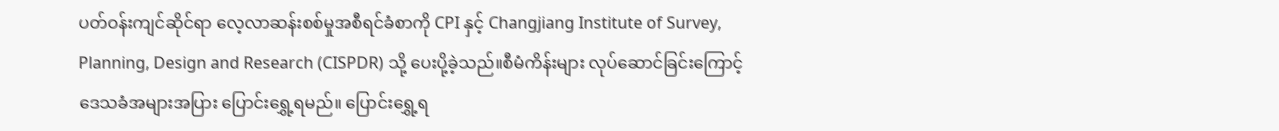ပတ်ဝန်းကျင်ဆိုင်ရာ လေ့လာဆန်းစစ်မှုအစီရင်ခံစာကို CPI နှင့် Changjiang Institute of Survey, Planning, Design and Research (CISPDR) သို့ ပေးပို့ခဲ့သည်။စီမံကိန်းများ လုပ်ဆောင်ခြင်းကြောင့် ဒေသခံအများအပြား ပြောင်းရွှေ့ရမည်။ ပြောင်းရွှေ့ရ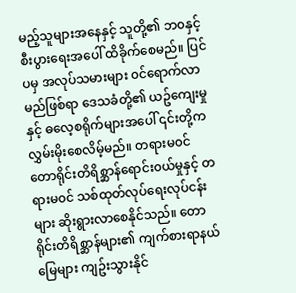မည့်သူများအနေနှင့် သူတို့၏ ဘ၀နှင့် စီးပွားရေးအပေါ် ထိခိုက်စေမည်။ ပြင်ပမှ အလုပ်သမားများ ၀င်ရောက်လာမည်ဖြစ်ရာ ဒေသခံတို့၏ ယဥ်ကျေးမှုနှင့် ဓလေ့စရိုက်များအပေါ် ၎င်းတို့က လွှမ်းမိုးစေလိမ့်မည်။ တရားမ၀င် တောရိုင်းတိရိစ္ဆာန်ရောင်း၀ယ်မှုနှင့် တရားမ၀င် သစ်ထုတ်လုပ်ရေးလုပ်ငန်းများ ဆိုးရွားလာစေနိုင်သည်။ တောရိုင်းတိရိစ္ဆာန်များ၏ ကျက်စားရာနယ်မြေများ ကျဥ်းသွားနိုင်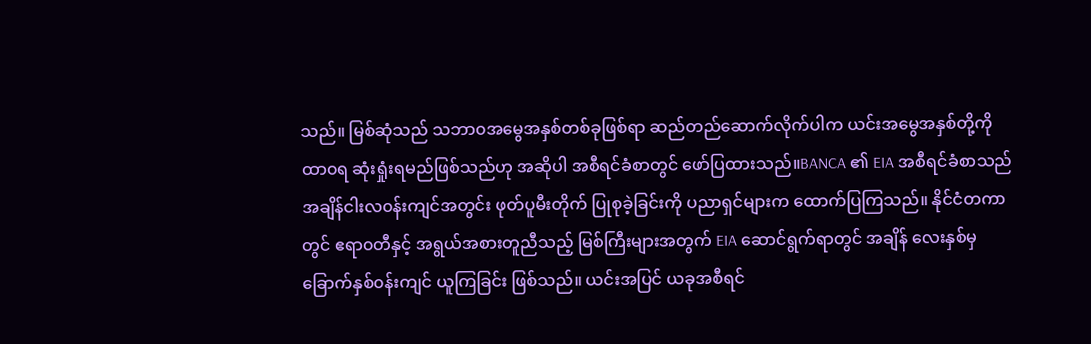သည်။ မြစ်ဆုံသည် သဘာ၀အမွေအနှစ်တစ်ခုဖြစ်ရာ ဆည်တည်ဆောက်လိုက်ပါက ယင်းအမွေအနှစ်တို့ကို ထာ၀ရ ဆုံးရှုံးရမည်ဖြစ်သည်ဟု အဆိုပါ အစီရင်ခံစာတွင် ဖော်ပြထားသည်။BANCA ၏ EIA အစီရင်ခံစာသည် အချိန်ငါးလ၀န်းကျင်အတွင်း ဖုတ်ပူမီးတိုက် ပြုစုခဲ့ခြင်းကို ပညာရှင်များက ထောက်ပြကြသည်။ နိုင်ငံတကာတွင် ဧရာ၀တီနှင့် အရွယ်အစားတူညီသည့် မြစ်ကြီးများအတွက် EIA ဆောင်ရွက်ရာတွင် အချိန် လေးနှစ်မှ ခြောက်နှစ်၀န်းကျင် ယူကြခြင်း ဖြစ်သည်။ ယင်းအပြင် ယခုအစီရင်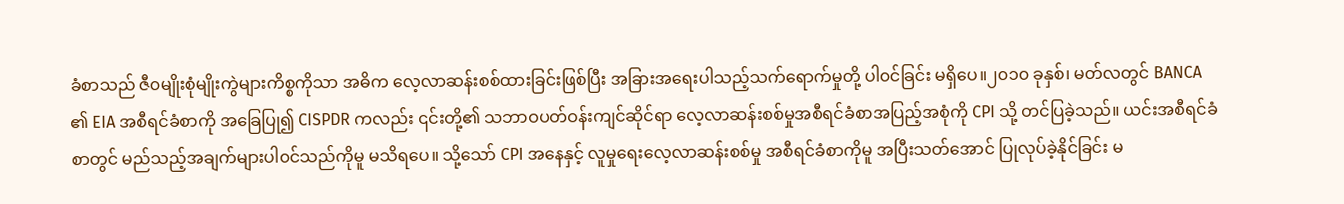ခံစာသည် ဇီ၀မျိုးစုံမျိုးကွဲများကိစ္စကိုသာ အဓိက လေ့လာဆန်းစစ်ထားခြင်းဖြစ်ပြီး အခြားအရေးပါသည့်သက်ရောက်မှုတို့ ပါ၀င်ခြင်း မရှိပေ။၂၀၁၀ ခုနှစ်၊ မတ်လတွင် BANCA ၏ EIA အစီရင်ခံစာကို အခြေပြု၍ CISPDR ကလည်း ၎င်းတို့၏ သဘာဝပတ်ဝန်းကျင်ဆိုင်ရာ လေ့လာဆန်းစစ်မှုအစီရင်ခံစာအပြည့်အစုံကို CPI သို့ တင်ပြခဲ့သည်။ ယင်းအစီရင်ခံစာတွင် မည်သည့်အချက်များပါ၀င်သည်ကိုမူ မသိရပေ။ သို့သော် CPI အနေနှင့် လူမှုရေးလေ့လာဆန်းစစ်မှု အစီရင်ခံစာကိုမူ အပြီးသတ်အောင် ပြုလုပ်ခဲ့နိုင်ခြင်း မ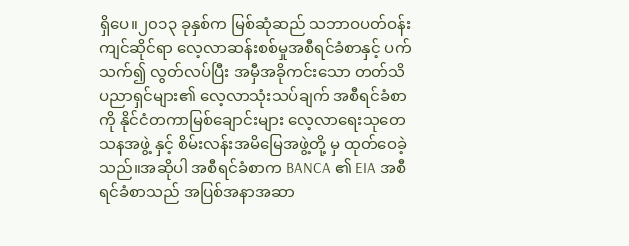ရှိပေ။၂၀၁၃ ခုနှစ်က မြစ်ဆုံဆည် သဘာဝပတ်ဝန်းကျင်ဆိုင်ရာ လေ့လာဆန်းစစ်မှုအစီရင်ခံစာနှင့် ပက်သက်၍ လွတ်လပ်ပြီး အမှီအခိုကင်းသော တတ်သိပညာရှင်များ၏ လေ့လာသုံးသပ်ချက် အစီရင်ခံစာကို နိုင်ငံတကာမြစ်ချောင်းများ လေ့လာရေးသုတေသနအဖွဲ့ နှင့် စိမ်းလန်းအမိမြေအဖွဲ့တို့ မှ ထုတ်ဝေခဲ့သည်။အဆိုပါ အစီရင်ခံစာက BANCA ၏ EIA အစီရင်ခံစာသည် အပြစ်အနာအဆာ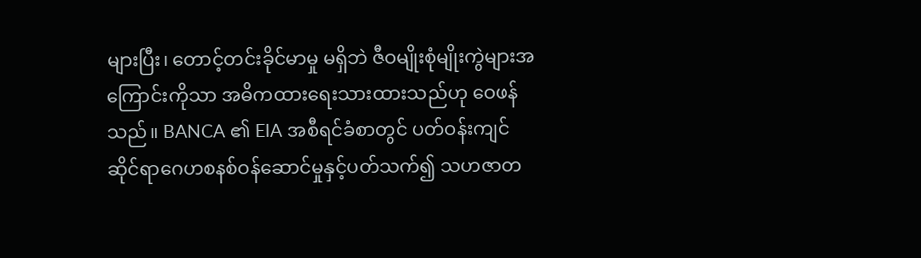များပြီး၊ တောင့်တင်းခိုင်မာမှု မရှိဘဲ ဇီဝမျိုးစုံမျိုးကွဲများအကြောင်းကိုသာ အဓိကထားရေးသားထားသည်ဟု ဝေဖန်သည်။ BANCA ၏ EIA အစီရင်ခံစာတွင် ပတ်ဝန်းကျင်ဆိုင်ရာဂေဟစနစ်ဝန်ဆောင်မှုနှင့်ပတ်သက်၍ သဟဇာတ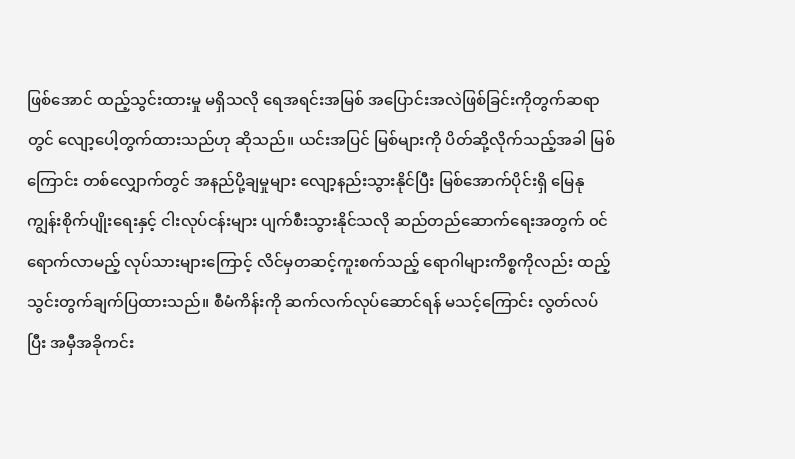ဖြစ်အောင် ထည့်သွင်းထားမှု မရှိသလို ရေအရင်းအမြစ် အပြောင်းအလဲဖြစ်ခြင်းကိုတွက်ဆရာတွင် လျော့ပေါ့တွက်ထားသည်ဟု ဆိုသည်။ ယင်းအပြင် မြစ်များကို ပိတ်ဆို့လိုက်သည့်အခါ မြစ်ကြောင်း တစ်လျှောက်တွင် အနည်ပို့ချမှုများ လျော့နည်းသွားနိုင်ပြီး မြစ်အောက်ပိုင်းရှိ မြေနုကျွန်းစိုက်ပျိုးရေးနှင့် ငါးလုပ်ငန်းများ ပျက်စီးသွားနိုင်သလို ဆည်တည်ဆောက်ရေးအတွက် ၀င်ရောက်လာမည့် လုပ်သားများကြောင့် လိင်မှတဆင့်ကူးစက်သည့် ရောဂါများကိစ္စကိုလည်း ထည့်သွင်းတွက်ချက်ပြထားသည်။ စီမံကိန်းကို ဆက်လက်လုပ်ဆောင်ရန် မသင့်ကြောင်း လွတ်လပ်ပြီး အမှီအခိုကင်း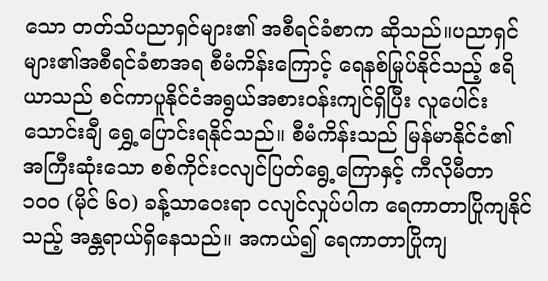သော တတ်သိပညာရှင်များ၏ အစီရင်ခံစာက ဆိုသည်။ပညာရှင်များ၏အစီရင်ခံစာအရ စီမံကိန်းကြောင့် ရေနစ်မြုပ်နိုင်သည့် ဧရိယာသည် စင်ကာပူနိုင်ငံအရွယ်အစား၀န်းကျင်ရှိပြီး လူပေါင်းသောင်းချီ ရွှေ့ပြောင်းရနိုင်သည်။ စီမံကိန်းသည် မြန်မာနိုင်ငံ၏ အကြီးဆုံးသော စစ်ကိုင်းငလျင်ပြတ်ရွေ့ကြောနှင့် ကီလိုမီတာ ၁၀၀ (မိုင် ၆၀) ခန့်သာဝေးရာ ငလျင်လှုပ်ပါက ရေကာတာပြိုကျနိုင်သည့် အန္တရာယ်ရှိနေသည်။ အကယ်၍ ရေကာတာပြိုကျ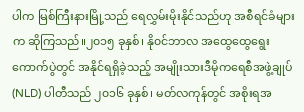ပါက မြစ်ကြီးနားမြို့သည် ရေလွှမ်းမိုးနိုင်သည်ဟု အစီရင်ခံများက ဆိုကြသည်။၂၀၁၅ ခုနှစ်၊ နို၀င်ဘာလ အထွေထွေရွေးကောက်ပွဲတွင် အနိုင်ရရှိခဲ့သည့် အမျိုးသားဒီမိုကရေစီအဖွဲ့ချုပ် (NLD) ပါတီသည် ၂၀၁၆ ခုနှစ်၊ မတ်လကုန်တွင် အစိုးရအ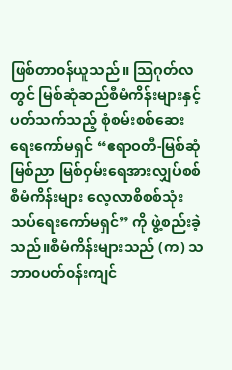ဖြစ်တာ၀န်ယူသည်။ သြဂုတ်လတွင် မြစ်ဆုံဆည်စီမံကိန်းများနှင့်ပတ်သက်သည့် စုံစမ်းစစ်ဆေးရေးကော်မရှင် “ဧရာဝတီ-မြစ်ဆုံ မြစ်ညာ မြစ်ဝှမ်းရေအားလျှပ်စစ်စီမံကိန်းများ လေ့လာစိစစ်သုံးသပ်ရေးကော်မရှင်” ကို ဖွဲ့စည်းခဲ့သည်။စီမံကိန်းများသည် (က) သဘာ၀ပတ်၀န်းကျင်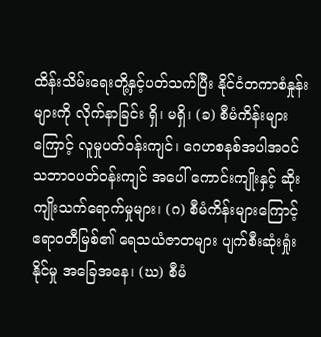ထိန်းသိမ်းရေးတို့နှင့်ပတ်သက်ပြီး နိုင်ငံတကာစံနှုန်းများကို လိုက်နာခြင်း ရှိ၊ မရှိ၊ (ခ) စီမံကိန်းများကြောင့် လူမှုပတ်ဝန်းကျင်၊ ဂေဟစနစ်အပါအဝင် သဘာဝပတ်ဝန်းကျင် အပေါ် ကောင်းကျိုးနှင့် ဆိုးကျိုးသက်ရောက်မှုများ၊ (ဂ) စီမံကိန်းများကြောင့် ဧရာဝတီမြစ်၏ ရေသယံဇာတများ ပျက်စီးဆုံးရှုံးနိုင်မှု အခြေအနေ၊ (ဃ) စီမံ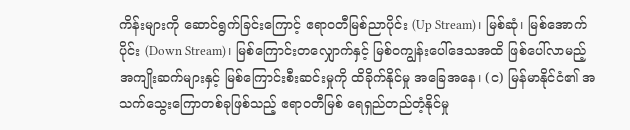ကိန်းများကို ဆောင်ရွက်ခြင်းကြောင့် ဧရာဝတီမြစ်ညာပိုင်း (Up Stream)၊ မြစ်ဆုံ၊ မြစ်အောက်ပိုင်း (Down Stream)၊ မြစ်ကြောင်းတလျှောက်နှင့် မြစ်ဝကျွန်းပေါ်ဒေသအထိ ဖြစ်ပေါ်လာမည့် အကျိုးဆက်များနှင့် မြစ်ကြောင်းစီးဆင်းမှုကို ထိခိုက်နိုင်မှု အခြေအနေ၊ (င) မြန်မာနိုင်ငံ၏ အသက်သွေးကြောတစ်ခုဖြစ်သည့် ဧရာဝတီမြစ် ရေရှည်တည်တံ့နိုင်မှု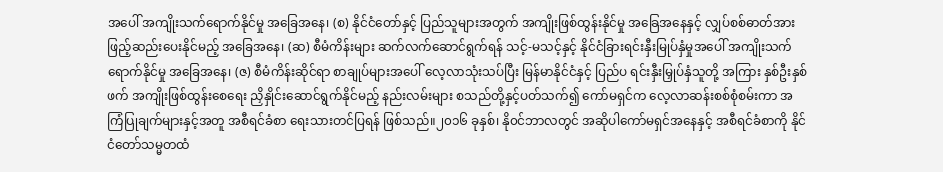အပေါ် အကျိုးသက်ရောက်နိုင်မှု အခြေအနေ၊ (စ) နိုင်ငံတော်နှင့် ပြည်သူများအတွက် အကျိုးဖြစ်ထွန်းနိုင်မှု အခြေအနေနှင့် လျှပ်စစ်ဓာတ်အားဖြည့်ဆည်းပေးနိုင်မည့် အခြေအနေ၊ (ဆ) စီမံကိန်းများ ဆက်လက်ဆောင်ရွက်ရန် သင့်-မသင့်နှင့် နိုင်ငံခြားရင်းနှီးမြုပ်နှံမှုအပေါ် အကျိုးသက်ရောက်နိုင်မှု အခြေအနေ၊ (ဇ) စီမံကိန်းဆိုင်ရာ စာချုပ်များအပေါ် လေ့လာသုံးသပ်ပြီး မြန်မာနိုင်ငံနှင့် ပြည်ပ ရင်းနှီးမြှုပ်နှံသူတို့ အကြား နှစ်ဦးနှစ်ဖက် အကျိုးဖြစ်ထွန်းစေရေး ညှိနှိုင်းဆောင်ရွက်နိုင်မည့် နည်းလမ်းများ စသည်တို့နှင့်ပတ်သက်၍ ကော်မရှင်က လေ့လာဆန်းစစ်စုံစမ်းကာ အကြံပြုချက်များနှင့်အတူ အစီရင်ခံစာ ရေးသားတင်ပြရန် ဖြစ်သည်။၂၀၁၆ ခုနှစ်၊ နို၀င်ဘာလတွင် အဆိုပါကော်မရှင်အနေနှင့် အစီရင်ခံစာကို နိုင်ငံတော်သမ္မတထံ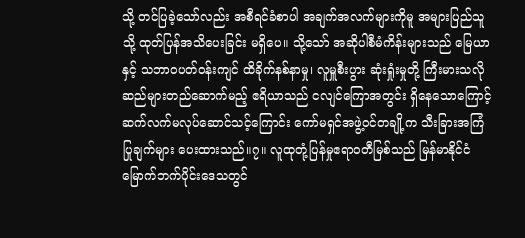သို့ တင်ပြခဲ့သော်လည်း အစီရင်ခံစာပါ အချက်အလက်များကိုမူ အများပြည်သူသို့ ထုတ်ပြန်အသိပေးခြင်း မရှိပေ။ သို့သော် အဆိုပါစီမံကိန်းများသည် မြေယာနှင့် သဘာ၀ပတ်၀န်းကျင် ထိခိုက်နစ်နာမှု၊ လူမှူစီးပွား ဆုံးရှုံးမှုတို့ ကြီးမားသလို ဆည်များတည်ဆောက်မည့် ဧရိယာသည် ငလျင်ကြောအတွင်း ရှိနေသောကြောင့် ဆက်လက်မလုပ်ဆောင်သင့်ကြောင်း ကော်မရှင်အဖွဲ့၀င်တချို့က သီးခြားအကြံပြုချက်များ ပေးထားသည်။၇။ လူထုတုံ့ပြန်မှုဧရာ၀တီမြစ်သည် မြန်မာနိုင်ငံ မြောက်ဘက်ပိုင်းဒေသတွင်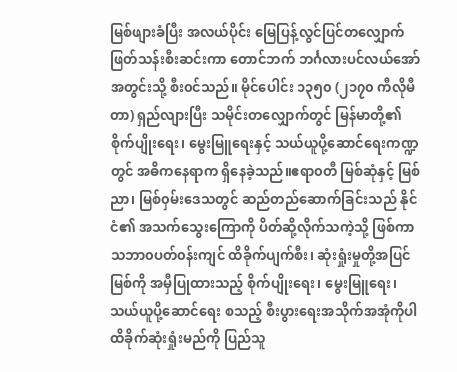မြစ်ဖျားခံပြီး အလယ်ပိုင်း မြေပြန့်လွင်ပြင်တလျှောက် ဖြတ်သန်းစီးဆင်းကာ တောင်ဘက် ဘင်္ဂလားပင်လယ်အော်အတွင်းသို့ စီး၀င်သည်။ မိုင်ပေါင်း ၁၃၅၀ (၂၁၇၀ ကီလိုမီတာ) ရှည်လျားပြီး သမိုင်းတလျှောက်တွင် မြန်မာတို့၏ စိုက်ပျိုးရေး၊ မွေးမြူရေးနှင့် သယ်ယူပို့ဆောင်ရေးကဏ္ဍတွင် အဓိကနေရာက ရှိနေခဲ့သည်။ဧရာ၀တီ မြစ်ဆုံနှင့် မြစ်ညာ၊ မြစ်၀ှမ်းဒေသတွင် ဆည်တည်ဆောက်ခြင်းသည် နိုင်ငံ၏ အသက်သွေးကြောကို ပိတ်ဆို့လိုက်သကဲ့သို့ ဖြစ်ကာ သဘာ၀ပတ်၀န်းကျင် ထိခိုက်ပျက်စီး၊ ဆုံးရှုံးမှုတို့အပြင် မြစ်ကို အမှီပြုထားသည့် စိုက်ပျိုးရေး၊ မွေးမြူရေး၊ သယ်ယူပို့ဆောင်ရေး စသည့် စီးပွားရေးအသိုက်အအုံကိုပါ ထိခိုက်ဆုံးရှုံးမည်ကို ပြည်သူ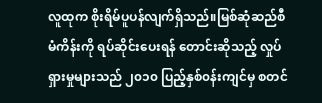လူထုက စိုးရိမ်ပူပန်လျက်ရှိသည်။မြစ်ဆုံဆည်စီမံကိန်းကို ရပ်ဆိုင်းပေးရန် တောင်းဆိုသည့် လှုပ်ရှားမှုများသည် ၂၀၁၀ ပြည့်နှစ်၀န်းကျင်မှ စတင်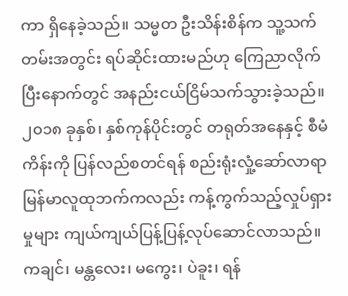ကာ ရှိနေခဲ့သည်။ သမ္မတ ဦးသိန်းစိန်က သူ့သက်တမ်းအတွင်း ရပ်ဆိုင်းထားမည်ဟု ကြေညာလိုက်ပြီးနောက်တွင် အနည်းငယ်ငြိမ်သက်သွားခဲ့သည်။ ၂၀၁၈ ခုနှစ်၊ နှစ်ကုန်ပိုင်းတွင် တရုတ်အနေနှင့် စီမံကိန်းကို ပြန်လည်စတင်ရန် စည်းရုံးလှုံ့ဆော်လာရာ မြန်မာလူထုဘက်ကလည်း ကန့်ကွက်သည့်လှုပ်ရှားမှုများ ကျယ်ကျယ်ပြန့်ပြန့်လုပ်ဆောင်လာသည်။ ကချင်၊ မန္တလေး၊ မကွေး၊ ပဲခူး၊ ရန်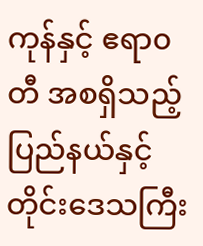ကုန်နှင့် ဧရာ၀တီ အစရှိသည့် ပြည်နယ်နှင့် တိုင်းဒေသကြီး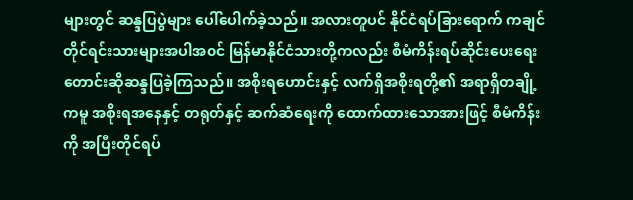များတွင် ဆန္ဒပြပွဲများ ပေါ်ပေါက်ခဲ့သည်။ အလားတူပင် နိုင်ငံရပ်ခြားရောက် ကချင်တိုင်ရင်းသားများအပါအ၀င် မြန်မာနိုင်ငံသားတို့ကလည်း စီမံကိန်းရပ်ဆိုင်းပေးရေး တောင်းဆိုဆန္ဒပြခဲ့ကြသည်။ အစိုးရဟောင်းနှင့် လက်ရှိအစိုးရတို့၏ အရာရှိတချို့ကမူ အစိုးရအနေနှင့် တရုတ်နှင့် ဆက်ဆံရေးကို ထောက်ထားသောအားဖြင့် စီမံကိန်းကို အပြီးတိုင်ရပ်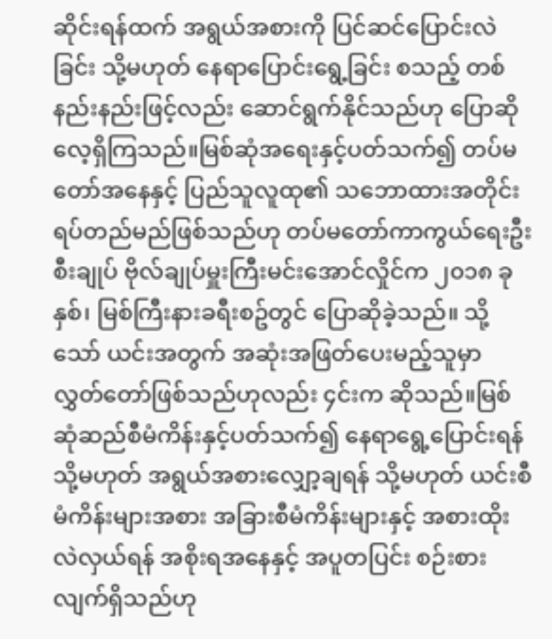ဆိုင်းရန်ထက် အရွယ်အစားကို ပြင်ဆင်ပြောင်းလဲခြင်း သို့မဟုတ် နေရာပြောင်းရွေ့ခြင်း စသည့် တစ်နည်းနည်းဖြင့်လည်း ဆောင်ရွက်နိုင်သည်ဟု ပြောဆိုလေ့ရှိကြသည်။မြစ်ဆုံအရေးနှင့်ပတ်သက်၍ တပ်မတော်အနေနှင့် ပြည်သူလူထု၏ သဘောထားအတိုင်း ရပ်တည်မည်ဖြစ်သည်ဟု တပ်မတော်ကာကွယ်ရေးဦးစီးချုပ် ဗိုလ်ချုပ်မှူးကြီးမင်းအောင်လှိုင်က ၂၀၁၈ ခုနှစ်၊ မြစ်ကြီးနားခရီးစဥ်တွင် ပြောဆိုခဲ့သည်။ သို့သော် ယင်းအတွက် အဆုံးအဖြတ်ပေးမည့်သူမှာ လွှတ်တော်ဖြစ်သည်ဟုလည်း ၄င်းက ဆိုသည်။မြစ်ဆုံဆည်စီမံကိန်းနှင့်ပတ်သက်၍ နေရာရွေ့ပြောင်းရန် သို့မဟုတ် အရွယ်အစားလျှော့ချရန် သို့မဟုတ် ယင်းစီမံကိန်းများအစား အခြားစီမံကိန်းများနှင့် အစားထိုးလဲလှယ်ရန် အစိုးရအနေနှင့် အပူတပြင်း စဉ်းစားလျက်ရှိသည်ဟု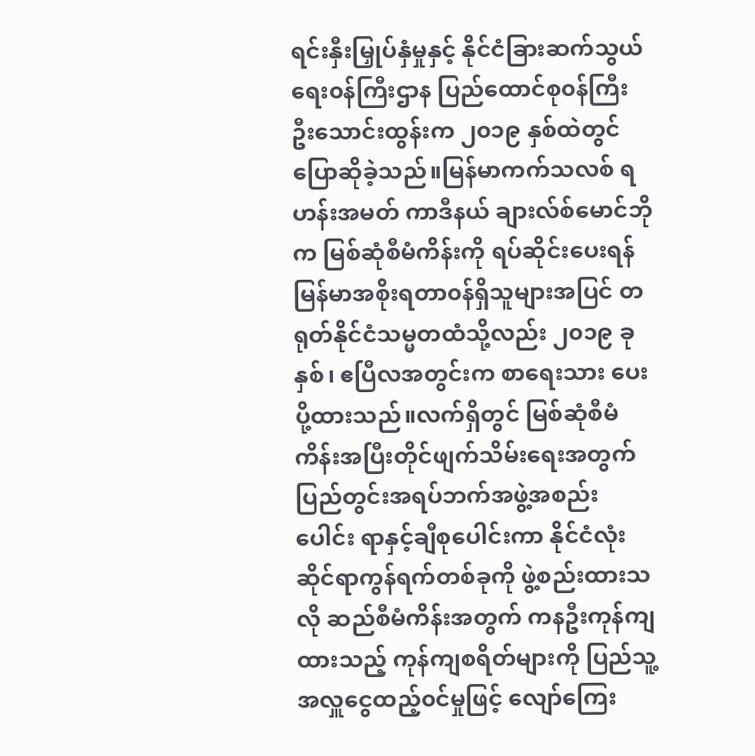ရင်းနှီးမြှုပ်နှံမှုနှင့် နိုင်ငံခြားဆက်သွယ်ရေး၀န်ကြီးဌာန ပြည်ထောင်စု၀န်ကြီး ဦးသောင်းထွန်းက ၂၀၁၉ နှစ်ထဲတွင် ပြောဆိုခဲ့သည်။မြန်မာကက်သလစ် ရဟန်းအမတ် ကာဒီနယ် ချားလ်စ်မောင်ဘိုက မြစ်ဆုံစီမံကိန်းကို ရပ်ဆိုင်းပေးရန် မြန်မာအစိုးရတာ၀န်ရှိသူများအပြင် တရုတ်နိုင်ငံသမ္မတထံသို့လည်း ၂၀၁၉ ခုနှစ်၊ ဧပြီလအတွင်းက စာရေးသား ပေးပို့ထားသည်။လက်ရှိတွင် မြစ်ဆုံစီမံကိန်းအပြီးတိုင်ဖျက်သိမ်းရေးအတွက် ပြည်တွင်းအရပ်ဘက်အဖွဲ့အစည်းပေါင်း ရာနှင့်ချီစုပေါင်းကာ နိုင်ငံလုံးဆိုင်ရာကွန်ရက်တစ်ခုကို ဖွဲ့စည်းထားသလို ဆည်စီမံကိန်းအတွက် ကနဦးကုန်ကျထားသည့် ကုန်ကျစရိတ်များကို ပြည်သူ့အလှူငွေထည့်၀င်မှုဖြင့် လျော်ကြေး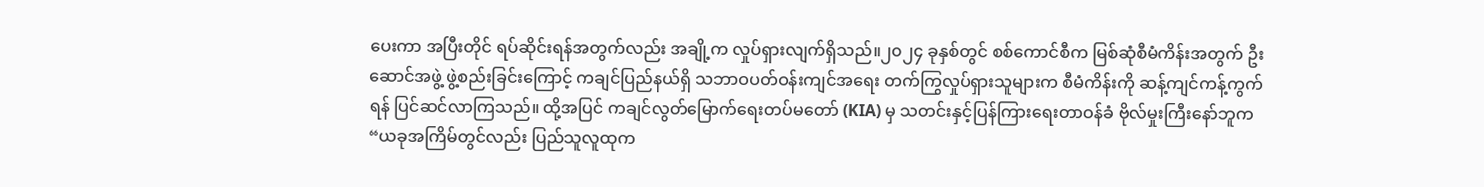ပေးကာ အပြီးတိုင် ရပ်ဆိုင်းရန်အတွက်လည်း အချို့က လှုပ်ရှားလျက်ရှိသည်။၂၀၂၄ ခုနှစ်တွင် စစ်ကောင်စီက မြစ်ဆုံစီမံကိန်းအတွက် ဦးဆောင်အဖွဲ့ ဖွဲ့စည်းခြင်းကြောင့် ကချင်ပြည်နယ်ရှိ သဘာဝပတ်ဝန်းကျင်အရေး တက်ကြွလှုပ်ရှားသူများက စီမံကိန်းကို ဆန့်ကျင်ကန့်ကွက်ရန် ပြင်ဆင်လာကြသည်။ ထို့အပြင် ကချင်လွတ်မြောက်ရေးတပ်မတော် (KIA) မှ သတင်းနှင့်ပြန်ကြားရေးတာဝန်ခံ ဗိုလ်မှုးကြီးနော်ဘူက “ယခုအကြိမ်တွင်လည်း ပြည်သူလူထုက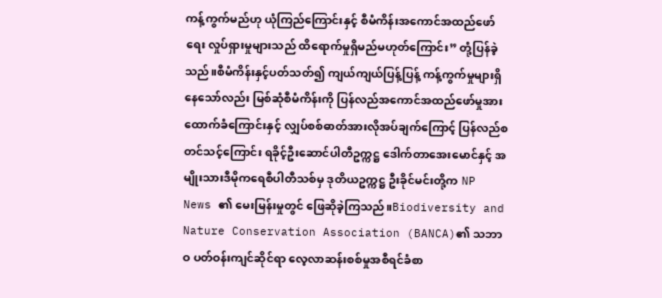ကန့်ကွက်မည်ဟု ယုံကြည်ကြောင်းနှင့် စီမံကိန်းအကောင်အထည်ဖော်ရေး လှုပ်ရှားမှုများသည် ထိရောက်မှုရှိမည်မဟုတ်ကြောင်း” တုံ့ပြန်ခဲ့သည်။စီမံကိန်းနှင့်ပတ်သတ်၍ ကျယ်ကျယ်ပြန့်ပြန့် ကန့်ကွက်မှုများရှိနေသော်လည်း မြစ်ဆုံစီမံကိန်းကို ပြန်လည်အကောင်အထည်ဖော်မှုအား ထောက်ခံကြောင်းနှင့် လျှပ်စစ်ဓာတ်အားလိုအပ်ချက်ကြောင့် ပြန်လည်စတင်သင့်ကြောင်း ရခိုင့်ဦးဆောင်ပါတီဥက္ကဋ္ဌ ဒေါက်တာအေးမောင်နှင့် အမျိုးသားဒီမိုကရေစီပါတီသစ်မှ ဒုတိယဥက္ကဋ္ဌ ဦးခိုင်မင်းတို့က NP News ၏ မေးမြန်းမှုတွင် ဖြေဆိုခဲ့ကြသည်။Biodiversity and Nature Conservation Association (BANCA)၏ သဘာဝ ပတ်ဝန်းကျင်ဆိုင်ရာ လေ့လာဆန်းစစ်မှုအစီရင်ခံစာ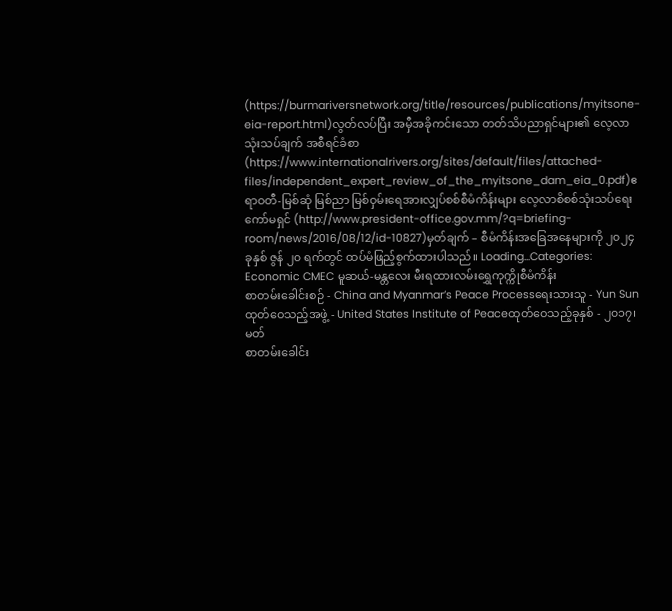(https://burmariversnetwork.org/title/resources/publications/myitsone-eia-report.html)လွတ်လပ်ပြီး အမှီအခိုကင်းသော တတ်သိပညာရှင်များ၏ လေ့လာသုံးသပ်ချက် အစီရင်ခံစာ (https://www.internationalrivers.org/sites/default/files/attached-files/independent_expert_review_of_the_myitsone_dam_eia_0.pdf)ဧရာဝတီ-မြစ်ဆုံ မြစ်ညာ မြစ်ဝှမ်းရေအားလျှပ်စစ်စီမံကိန်းများ လေ့လာစိစစ်သုံးသပ်ရေး ကော်မရှင် (http://www.president-office.gov.mm/?q=briefing-room/news/2016/08/12/id-10827)မှတ်ချက် – စီမံကိန်းအခြေအနေများကို ၂၀၂၄ ခုနှစ် ဇွန် ၂၀ ရက်တွင် ထပ်မံဖြည့်စွက်ထားပါသည်။ Loading...Categories: Economic CMEC မူဆယ်-မန္တလေး မီးရထားလမ်းရွှေကုက္ကိုစီမံကိန်း
စာတမ်းခေါင်းစဉ် - China and Myanmar’s Peace Processရေးသားသူ - Yun Sunထုတ်ဝေသည့်အဖွဲ့ - United States Institute of Peaceထုတ်ဝေသည့်ခုနှစ် - ၂၀၁၇၊ မတ်
စာတမ်းခေါင်း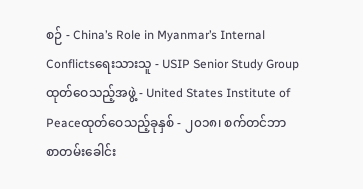စဉ် - China’s Role in Myanmar’s Internal Conflictsရေးသားသူ - USIP Senior Study Groupထုတ်ဝေသည့်အဖွဲ့ - United States Institute of Peaceထုတ်ဝေသည့်ခုနှစ် - ၂၀၁၈၊ စက်တင်ဘာ
စာတမ်းခေါင်း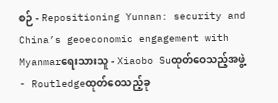စဉ် - Repositioning Yunnan: security and China’s geoeconomic engagement with Myanmarရေးသားသူ - Xiaobo Suထုတ်ဝေသည့်အဖွဲ့ - Routledgeထုတ်ဝေသည့်ခု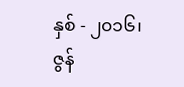နှစ် - ၂၀၁၆၊ ဇွန်